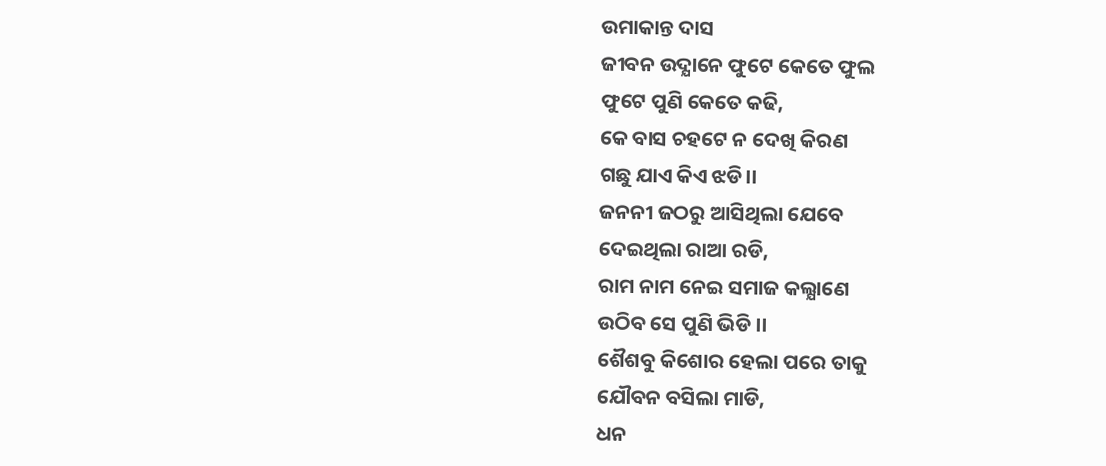ଉମାକାନ୍ତ ଦାସ
ଜୀବନ ଉଦ୍ଯାନେ ଫୁଟେ କେତେ ଫୁଲ
ଫୁଟେ ପୁଣି କେତେ କଢି,
କେ ବାସ ଚହଟେ ନ ଦେଖି କିରଣ
ଗଛୁ ଯାଏ କିଏ ଝଡି।।
ଜନନୀ ଜଠରୁ ଆସିଥିଲା ଯେବେ
ଦେଇଥିଲା ରାଆ ରଡି,
ରାମ ନାମ ନେଇ ସମାଜ କଲ୍ଯାଣେ
ଉଠିବ ସେ ପୁଣି ଭିଡି ।।
ଶୈଶବୁ କିଶୋର ହେଲା ପରେ ତାକୁ
ଯୌବନ ବସିଲା ମାଡି,
ଧନ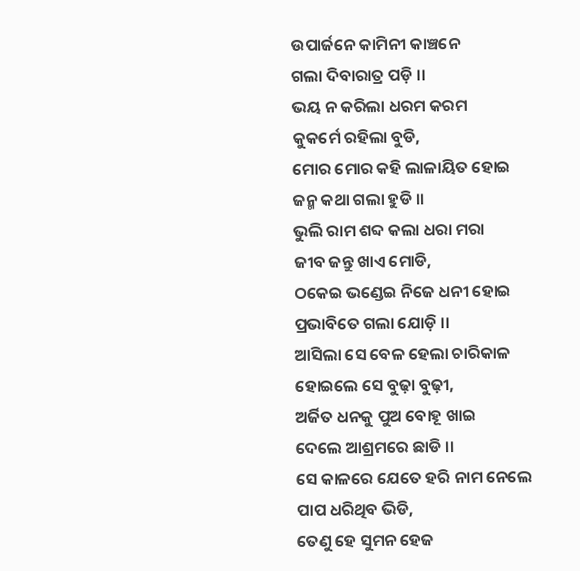ଉପାର୍ଜନେ କାମିନୀ କାଞ୍ଚନେ
ଗଲା ଦିବାରାତ୍ର ପଡ଼ି ।।
ଭୟ ନ କରିଲା ଧରମ କରମ
କୁକର୍ମେ ରହିଲା ବୁଡି,
ମୋର ମୋର କହି ଲାଳାୟିତ ହୋଇ
ଜନ୍ମ କଥା ଗଲା ହୁଡି ।।
ଭୁଲି ରାମ ଶବ୍ଦ କଲା ଧରା ମରା
ଜୀବ ଜନ୍ତୁ ଖାଏ ମୋଡି,
ଠକେଇ ଭଣ୍ଡେଇ ନିଜେ ଧନୀ ହୋଇ
ପ୍ରଭାବିତେ ଗଲା ଯୋଡ଼ି ।।
ଆସିଲା ସେ ବେଳ ହେଲା ଚାରିକାଳ
ହୋଇଲେ ସେ ବୁଢ଼ା ବୁଢ଼ୀ,
ଅର୍ଜିତ ଧନକୁ ପୁଅ ବୋହୂ ଖାଇ
ଦେଲେ ଆଶ୍ରମରେ ଛାଡି ।।
ସେ କାଳରେ ଯେତେ ହରି ନାମ ନେଲେ
ପାପ ଧରିଥିବ ଭିଡି,
ତେଣୁ ହେ ସୁମନ ହେଜ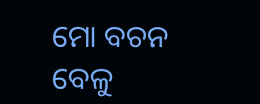ମୋ ବଚନ
ବେଳୁ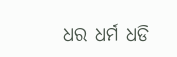ଧର ଧର୍ମ ଧଡି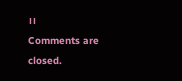।।
Comments are closed.